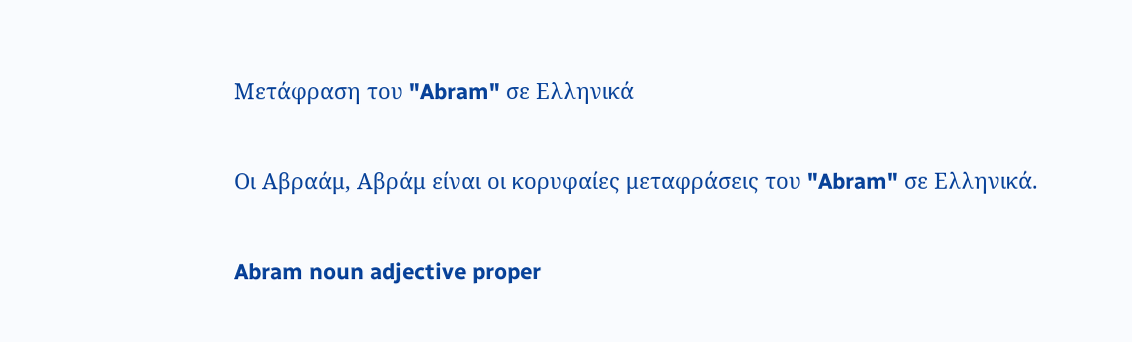Μετάφραση του "Abram" σε Ελληνικά

Οι Αβραάμ, Αβράμ είναι οι κορυφαίες μεταφράσεις του "Abram" σε Ελληνικά.

Abram noun adjective proper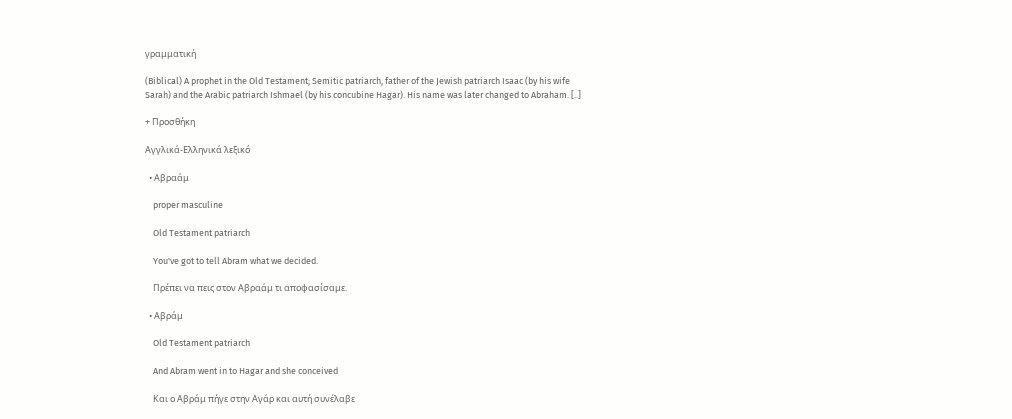γραμματική

(Biblical) A prophet in the Old Testament; Semitic patriarch, father of the Jewish patriarch Isaac (by his wife Sarah) and the Arabic patriarch Ishmael (by his concubine Hagar). His name was later changed to Abraham. [..]

+ Προσθήκη

Αγγλικά-Ελληνικά λεξικό

  • Αβραάμ

    proper masculine

    Old Testament patriarch

    You've got to tell Abram what we decided.

    Πρέπει να πεις στον Αβραάμ τι αποφασίσαμε.

  • Αβράμ

    Old Testament patriarch

    And Abram went in to Hagar and she conceived

    Και ο Αβράμ πήγε στην Αγάρ και αυτή συνέλαβε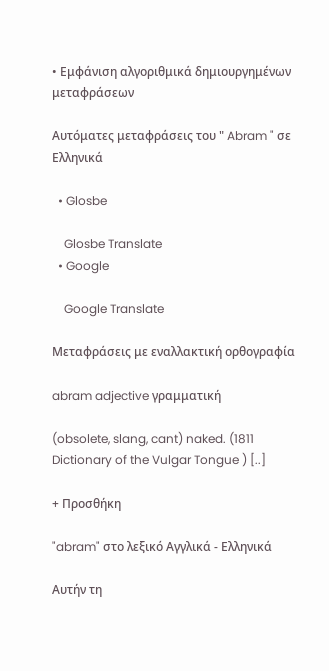• Εμφάνιση αλγοριθμικά δημιουργημένων μεταφράσεων

Αυτόματες μεταφράσεις του " Abram " σε Ελληνικά

  • Glosbe

    Glosbe Translate
  • Google

    Google Translate

Μεταφράσεις με εναλλακτική ορθογραφία

abram adjective γραμματική

(obsolete, slang, cant) naked. (1811 Dictionary of the Vulgar Tongue ) [..]

+ Προσθήκη

"abram" στο λεξικό Αγγλικά - Ελληνικά

Αυτήν τη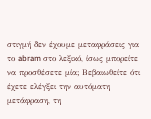στιγμή δεν έχουμε μεταφράσεις για το abram στο λεξικό, ίσως μπορείτε να προσθέσετε μία; Βεβαιωθείτε ότι έχετε ελέγξει την αυτόματη μετάφραση, τη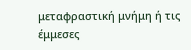μεταφραστική μνήμη ή τις έμμεσες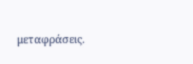μεταφράσεις.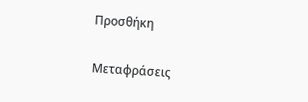Προσθήκη

Μεταφράσεις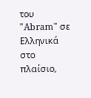του "Abram" σε Ελληνικά στο πλαίσιο,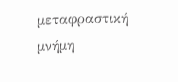μεταφραστική μνήμη